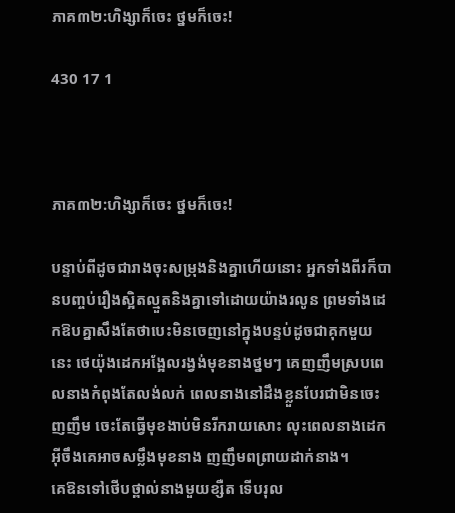ភាគ៣២:ហិង្សាក៏ចេះ ថ្នមក៏ចេះ!

430 17 1



ភាគ៣២:ហិង្សាក៏ចេះ ថ្នមក៏ចេះ!

បន្ទាប់ពីដូចជារាងចុះសម្រុងនិងគ្នាហើយនោះ អ្នកទាំងពីរក៏បានបញ្ចប់រឿងស្អិតល្មួតនិងគ្នាទៅដោយយ៉ាងរលូន ព្រមទាំងដេកឱបគ្នាសឹងតែថាបេះមិនចេញនៅក្នុងបន្ទប់ដូចជាគុកមួយនេះ ថេយ៉ុងដេកអង្អែលរង្វង់មុខនាងថ្នមៗ គេញញឹមស្របពេលនាងកំពុងតែលង់លក់ ពេលនាងនៅដឹងខ្លួនបែរជាមិនចេះញញឹម ចេះតែធ្វើមុខងាប់មិនរីករាយសោះ លុះពេលនាងដេកអ៊ីចឹងគេអាចសម្លឹងមុខនាង ញញឹមពព្រាយដាក់នាង។
គេឱនទៅថើបថ្ពាល់នាងមួយខ្សឺត ទើបរុល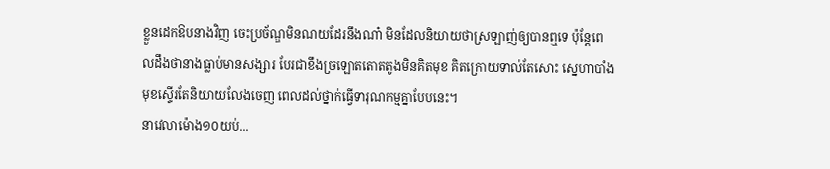ខ្លួនដេកឱបនាងវិញ ចេះប្រច័ណ្ឌមិនណយដែរនឹងណា៎ មិនដែលនិយាយថាស្រឡាញ់ឲ្យបានឮទេ ប៉ុន្តែពេលដឹងថានាងធ្លាប់មានសង្សារ បែរជាខឹងច្រឡោតតោតតូងមិនគិតមុខ គិតក្រោយទាល់តែសោះ ស្នេហាបាំងមុខស្ទើរតែនិយាយលែងចេញ ពេលដល់ថ្នាក់ធ្វើទារុណកម្មគ្នាបែបនេះ។
នាវេលាម៉ោង១០យប់...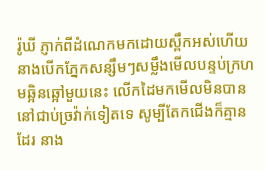រ៉ូឃី ភ្ញាក់ពីដំណេកមកដោយស្ពឹកអស់ហើយ នាងបើកភ្នែកសន្សឹមៗសម្លឹងមើលបន្ទប់ក្រហមឆ្អិនឆ្អៅមួយនេះ លើកដៃមកមើលមិនបាននៅជាប់ច្រវ៉ាក់ទៀតទេ សូម្បីតែកជើងក៏គ្មានដែរ នាង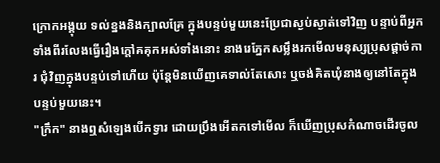ក្រោកអង្គុយ ទល់ខ្នងនិងក្បាលគ្រែ ក្នុងបន្ទប់មួយនេះប្រែជាស្ងប់ស្ងាត់ទៅវិញ បន្ទាប់ពីអ្នកទាំងពីរលែងធ្វើរឿងក្តៅគគុកអស់ទាំងនោះ នាងរេភ្នែកសម្លឹងរកមើលមនុស្សប្រុសផ្តាច់ការ ជុំវិញក្នុងបន្ទប់ទៅហើយ ប៉ុន្តែមិនឃើញគេទាល់តែសោះ ឬចង់គិតឃុំនាងឲ្យនៅតែក្នុងបន្ទប់មួយនេះ។
"ក្រឹក" នាងឮសំឡេងបើកទ្វារ ដោយប្រឹងអើតកទៅមើល ក៏ឃើញប្រុសកំណាចដើរចូល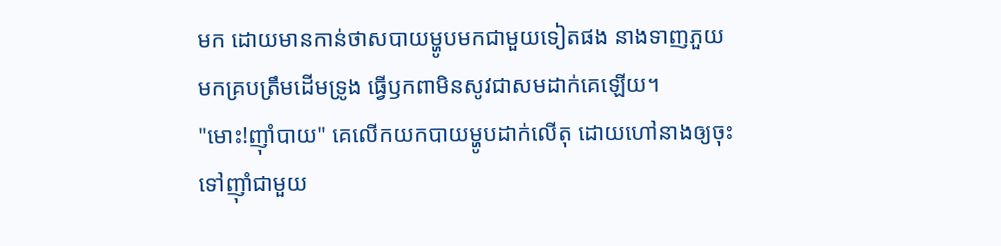មក ដោយមានកាន់ថាសបាយម្ហូបមកជាមួយទៀតផង នាងទាញភួយមកគ្របត្រឹមដើមទ្រូង ធ្វើឫកពាមិនសូវជាសមដាក់គេឡើយ។
"មោះ!ញ៉ាំបាយ" គេលើកយកបាយម្ហូបដាក់លើតុ ដោយហៅនាងឲ្យចុះទៅញ៉ាំជាមួយ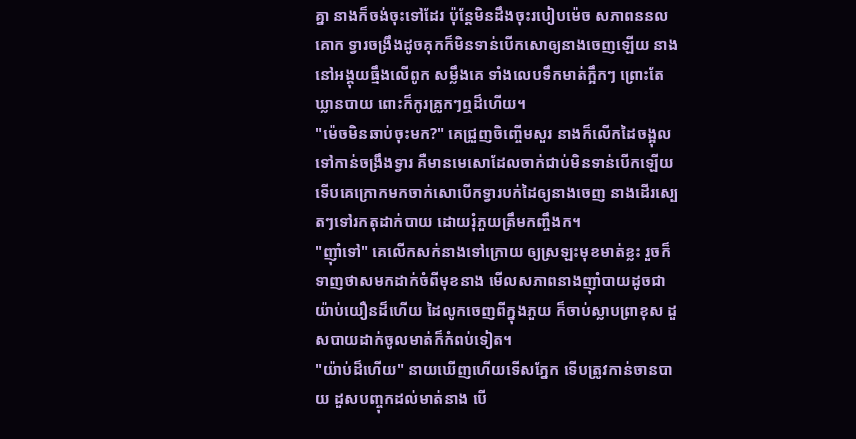គ្នា នាងក៏ចង់ចុះទៅដែរ ប៉ុន្តែមិនដឹងចុះរបៀបម៉េច សភាពននលគោក ទ្វារចង្រឹងដូចគុកក៏មិនទាន់បើកសោឲ្យនាងចេញឡើយ នាងនៅអង្គុយធ្មឹងលើពូក សម្លឹងគេ ទាំងលេបទឹកមាត់ក្អឹកៗ ព្រោះតែឃ្លានបាយ ពោះក៏កូរគ្រូកៗឮដ៏ហើយ។
"ម៉េចមិនឆាប់ចុះមក?" គេជ្រួញចិញ្ចើមសួរ នាងក៏លើកដៃចង្អុលទៅកាន់ចង្រឹងទ្វារ គឺមានមេសោដែលចាក់ជាប់មិនទាន់បើកឡើយ ទើបគេក្រោកមកចាក់សោបើកទ្វារបក់ដៃឲ្យនាងចេញ នាងដើរស្បេតៗទៅរកតុដាក់បាយ ដោយរុំភួយត្រឹមកញ្ចឹងក។
"ញ៉ាំទៅ" គេលើកសក់នាងទៅក្រោយ ឲ្យស្រឡះមុខមាត់ខ្លះ រួចក៏ទាញថាសមកដាក់ចំពីមុខនាង មើលសភាពនាងញ៉ាំបាយដូចជាយ៉ាប់យឿនដ៏ហើយ ដៃលូកចេញពីក្នុងភួយ ក៏ចាប់ស្លាបព្រាខុស ដួសបាយដាក់ចូលមាត់ក៏កំពប់ទៀត។
"យ៉ាប់ដ៏ហើយ" នាយឃើញហើយទើសភ្នែក ទើបត្រូវកាន់ចានបាយ ដួសបញ្ចុកដល់មាត់នាង បើ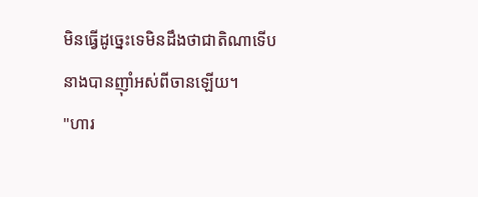មិនធ្វើដូច្នេះទេមិនដឹងថាជាតិណាទើបនាងបានញ៉ាំអស់ពីចានឡើយ។
"ហារ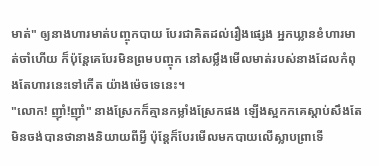មាត់" ឲ្យនាងហារមាត់បញ្ចុកបាយ បែរជាគិតដល់រឿងផ្សេង អ្នកឃ្លានខំហារមាត់ចាំហើយ ក៏ប៉ុន្តែគេបែរមិនព្រមបញ្ចុក នៅសម្លឹងមើលមាត់របស់នាងដែលកំពុងតែហារនេះទៅកើត យ៉ាងម៉េចទេនេះ។
"លោក! ញ៉ាំ!ញ៉ាំ" នាងស្រែកក៏គ្មានកម្លាំងស្រែកផង ឡើងស្អកកគេស្តាប់សឹងតែមិនចង់បានថានាងនិយាយពីអ្វី ប៉ុន្តែក៏បែរមើលមកបាយលើស្លាបព្រាទើ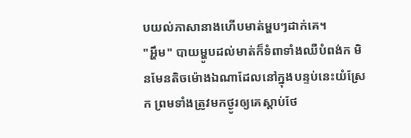បយល់ភាសានាងហើបមាត់ម្ហបៗដាក់គេ។
"អ្ហឹម" បាយម្ហូបដល់មាត់ក៏ទំពាទាំងឈឺបំពង់ក មិនមែនតិចម៉ោងឯណាដែលនៅក្នុងបន្ទប់នេះយំស្រែក ព្រមទាំងត្រូវមកថ្ងូរឲ្យគេស្តាប់ថែ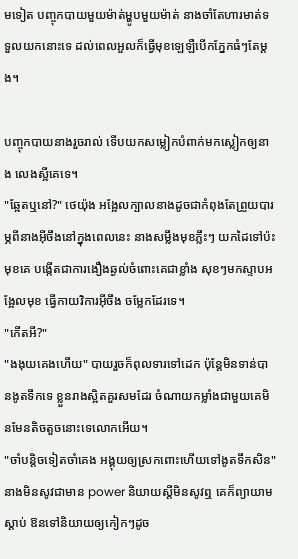មទៀត បញ្ចុកបាយមួយម៉ាត់ម្ហូបមួយម៉ាត់ នាងចាំតែហារមាត់ទទួលយកនោះទេ ដល់ពេលអួលក៏ធ្វើមុខឡេឡឺបើកភ្នែកធំៗតែម្តង។

បញ្ចុកបាយនាងរួចរាល់ ទើបយកសម្លៀកបំពាក់មកស្លៀកឲ្យនាង លេងស្អីគេទេ។
"ឆ្អែតឬនៅ?" ថេយ៉ុង អង្អែលក្បាលនាងដូចជាកំពុងតែព្រួយបារម្ភពីនាងអ៊ីចឹងនៅក្នុងពេលនេះ នាងសម្លឹងមុខភ្លឹះៗ យកដៃទៅប៉ះមុខគេ បង្កើតជាការងឿងឆ្ងល់ចំពោះគេជាខ្លាំង សុខៗមកស្ទាបអង្អែលមុខ ធ្វើកាយវិការអ៊ីចឹង ចម្លែកដែរទេ។
"កើតអី?"
"ងងុយគេងហើយ" បាយរួចក៏ពុលទារទៅដេក ប៉ុន្តែមិនទាន់បានងូតទឹកទេ ខ្លួនរាងស្អិតគួរសមដែរ ចំណាយកម្លាំងជាមួយគេមិនមែនតិចតួចនោះទេលោកអើយ។
"ចាំបន្តិចទៀតចាំគេង អង្គុយឲ្យស្រកពោះហើយទៅងូតទឹកសិន" នាងមិនសូវជាមាន power និយាយស្តីមិនសូវឮ គេក៏ព្យាយាមស្តាប់ ឱនទៅនិយាយឲ្យកៀកៗដូច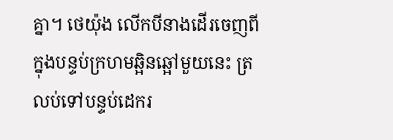គ្នា។ ថេយ៉ុង លើកបីនាងដើរចេញពីក្នុងបន្ទប់ក្រហមឆ្អិនឆ្អៅមួយនេះ ត្រលប់ទៅបន្ទប់ដេករ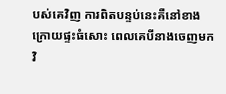បស់គេវិញ ការពិតបន្ទប់នេះគឺនៅខាងក្រោយផ្ទះធំសោះ ពេលគេបីនាងចេញមកវិ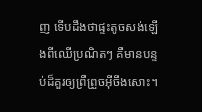ញ ទើបដឹងថាផ្ទះតូចសង់ឡើងពីឈើប្រណិតៗ គឺមានបន្ទប់ដ៏គួរឲ្យព្រឺព្រួចអ៊ីចឹងសោះ។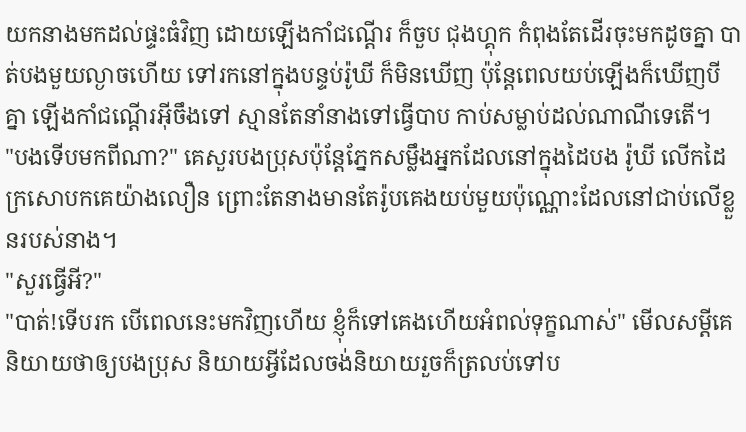យកនាងមកដល់ផ្ទះធំវិញ ដោយឡើងកាំជណ្តើរ ក៏ចួប ជុងហ្គុក កំពុងតែដើរចុះមកដូចគ្នា បាត់បងមួយល្ងាចហើយ ទៅរកនៅក្នុងបន្ទប់រ៉ូឃី ក៏មិនឃើញ ប៉ុន្តែពេលយប់ឡើងក៏ឃើញបីគ្នា ឡើងកាំជណ្តើរអ៊ីចឹងទៅ ស្មានតែនាំនាងទៅធ្វើបាប កាប់សម្លាប់ដល់ណាណីទេតើ។
"បងទើបមកពីណា?" គេសួរបងប្រុសប៉ុន្តែភ្នែកសម្លឹងអ្នកដែលនៅក្នុងដៃបង រ៉ូឃី លើកដៃក្រសោបកគេយ៉ាងលឿន ព្រោះតែនាងមានតែរ៉ូបគេងយប់មួយប៉ុណ្ណោះដែលនៅជាប់លើខ្លួនរបស់នាង។
"សួរធ្វើអី?"
"បាត់!ទើបរក បើពេលនេះមកវិញហើយ ខ្ញុំក៏ទៅគេងហើយអំពល់ទុក្ខណាស់" មើលសម្តីគេនិយាយថាឲ្យបងប្រុស និយាយអ្វីដែលចង់និយាយរួចក៏ត្រលប់ទៅប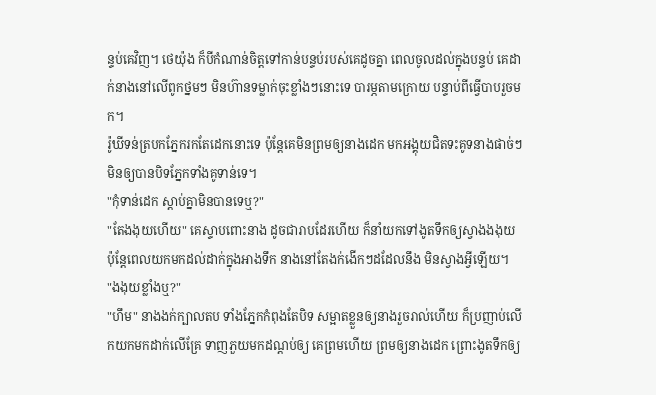ន្ទប់គេវិញ។ ថេយ៉ុង ក៏បីកំណាន់ចិត្តទៅកាន់បន្ទប់របស់គេដូចគ្នា ពេលចូលដល់ក្នុងបន្ទប់ គេដាក់នាងនៅលើពូកថ្នមៗ មិនហ៊ានទម្លាក់ចុះខ្លាំងៗនោះទេ បារម្ភតាមក្រោយ បន្ទាប់ពីធ្វើបាបរួចមក។
រ៉ូឃីទន់ត្របកភ្នែករកតែដេកនោះទេ ប៉ុន្តែគេមិនព្រមឲ្យនាងដេក មកអង្គុយជិតទះគូទនាងផាច់ៗ មិនឲ្យបានបិទភ្នែកទាំងគូទាន់ទេ។
"កុំទាន់ដេក ស្តាប់គ្នាមិនបានទេឬ?"
"តែងងុយហើយ" គេស្ទាបពោះនាង ដូចជារាបដែរហើយ ក៏នាំយកទៅងូតទឹកឲ្យស្វាងងងុយ ប៉ុន្តែពេលយកមកដល់ដាក់ក្នុងអាងទឹក នាងនៅតែងក់ងើកៗដដែលនឹង មិនស្វាងអ្វីឡើយ។
"ងងុយខ្លាំងឬ?"
"ហឹម" នាងងក់ក្បាលតប ទាំងភ្នែកកំពុងតែបិទ សម្អាតខ្លួនឲ្យនាងរួចរាល់ហើយ ក៏ប្រញាប់លើកយកមកដាក់លើគ្រែ ទាញភួយមកដណ្តប់ឲ្យ គេព្រមហើយ ព្រមឲ្យនាងដេក ព្រោះងូតទឹកឲ្យ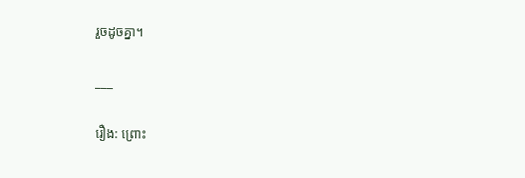រួចដូចគ្នា។

___

រឿង: ព្រោះ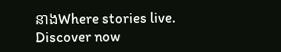នាងWhere stories live. Discover now